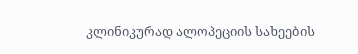კლინიკურად ალოპეციის სახეების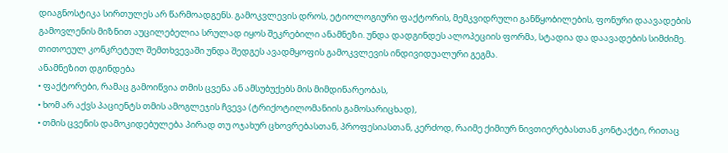დიაგნოსტიკა სირთულეს არ წარმოადგენს. გამოკვლევის დროს, ეტიოლოგიური ფაქტორის, მემკვიდრული განწყობილების, ფონური დაავადების გამოვლენის მიზნით აუცილებელია სრულად იყოს შეკრებილი ანამნეზი. უნდა დადგინდეს ალოპეციის ფორმა, სტადია და დაავადების სიმძიმე. თითოეულ კონკრეტულ შემთხვევაში უნდა შედგეს ავადმყოფის გამოკვლევის ინდივიდუალური გეგმა.
ანამნეზით დგინდება
• ფაქტორები, რამაც გამოიწვია თმის ცვენა ან ამსუბუქებს მის მიმდინარეობას,
• ხომ არ აქვს პაციენტს თმის ამოგლეჯის ჩვევა (ტრიქოტილომანიის გამოსარიცხად),
• თმის ცვენის დამოკიდებულება პირად თუ ოჯახურ ცხოვრებასთან, პროფესიასთან, კერძოდ, რაიმე ქიმიურ ნივთიერებასთან კონტაქტი, რითაც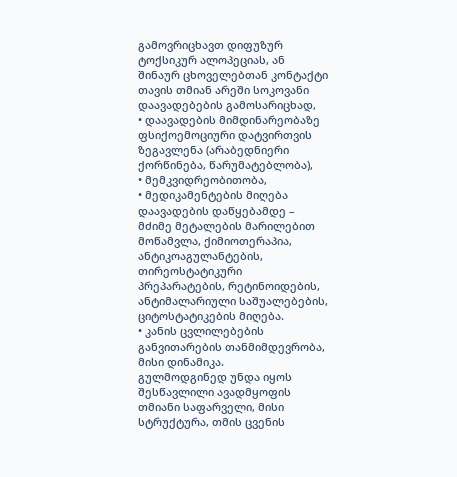გამოვრიცხავთ დიფუზურ ტოქსიკურ ალოპეციას, ან შინაურ ცხოველებთან კონტაქტი თავის თმიან არეში სოკოვანი დაავადებების გამოსარიცხად,
• დაავადების მიმდინარეობაზე ფსიქოემოციური დატვირთვის ზეგავლენა (არაბედნიერი ქორწინება, წარუმატებლობა),
• მემკვიდრეობითობა,
• მედიკამენტების მიღება დაავადების დაწყებამდე – მძიმე მეტალების მარილებით მოწამვლა, ქიმიოთერაპია, ანტიკოაგულანტების, თირეოსტატიკური პრეპარატების, რეტინოიდების, ანტიმალარიული საშუალებების, ციტოსტატიკების მიღება.
• კანის ცვლილებების განვითარების თანმიმდევრობა, მისი დინამიკა.
გულმოდგინედ უნდა იყოს შესწავლილი ავადმყოფის თმიანი საფარველი, მისი სტრუქტურა, თმის ცვენის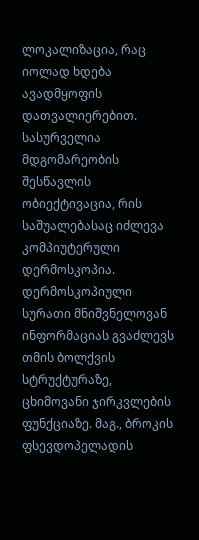ლოკალიზაცია, რაც იოლად ხდება ავადმყოფის დათვალიერებით.
სასურველია მდგომარეობის შესწავლის ობიექტივაცია, რის საშუალებასაც იძლევა კომპიუტერული დერმოსკოპია. დერმოსკოპიული სურათი მნიშვნელოვან ინფორმაციას გვაძლევს თმის ბოლქვის სტრუქტურაზე, ცხიმოვანი ჯირკვლების ფუნქციაზე. მაგ., ბროკის ფსევდოპელადის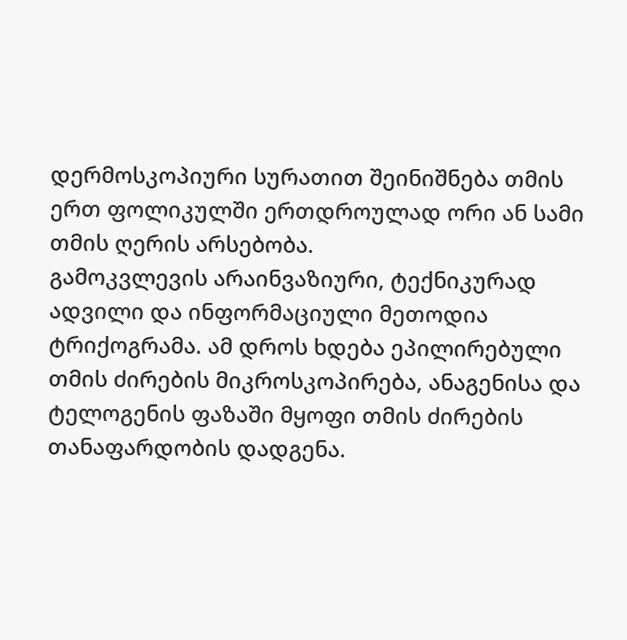დერმოსკოპიური სურათით შეინიშნება თმის ერთ ფოლიკულში ერთდროულად ორი ან სამი თმის ღერის არსებობა.
გამოკვლევის არაინვაზიური, ტექნიკურად ადვილი და ინფორმაციული მეთოდია ტრიქოგრამა. ამ დროს ხდება ეპილირებული თმის ძირების მიკროსკოპირება, ანაგენისა და ტელოგენის ფაზაში მყოფი თმის ძირების თანაფარდობის დადგენა.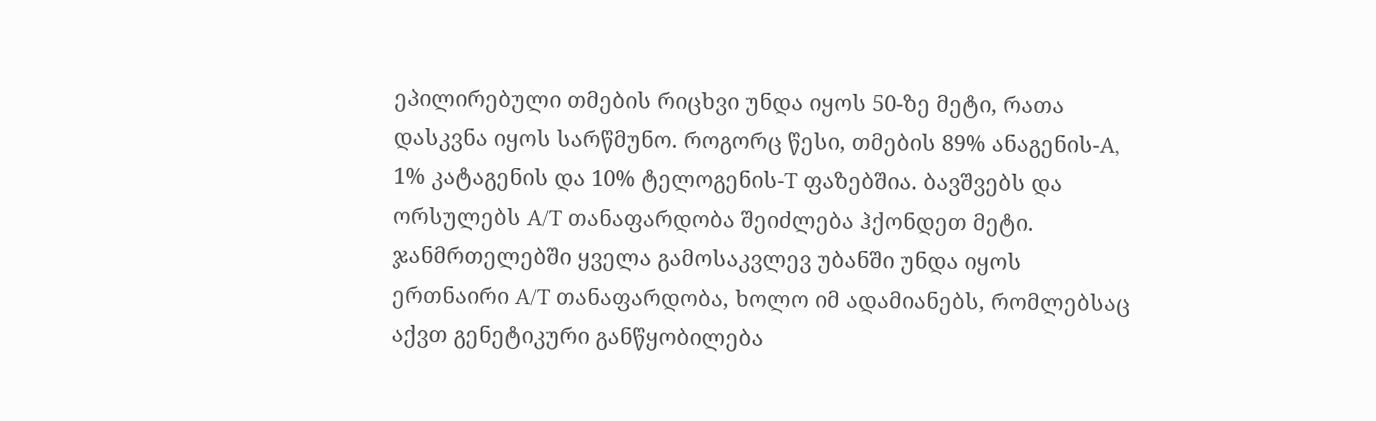ეპილირებული თმების რიცხვი უნდა იყოს 50-ზე მეტი, რათა დასკვნა იყოს სარწმუნო. როგორც წესი, თმების 89% ანაგენის-A, 1% კატაგენის და 10% ტელოგენის-T ფაზებშია. ბავშვებს და ორსულებს A/T თანაფარდობა შეიძლება ჰქონდეთ მეტი. ჯანმრთელებში ყველა გამოსაკვლევ უბანში უნდა იყოს ერთნაირი A/T თანაფარდობა, ხოლო იმ ადამიანებს, რომლებსაც აქვთ გენეტიკური განწყობილება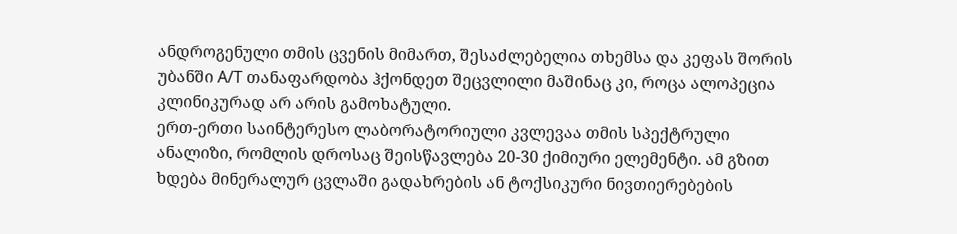ანდროგენული თმის ცვენის მიმართ, შესაძლებელია თხემსა და კეფას შორის უბანში A/T თანაფარდობა ჰქონდეთ შეცვლილი მაშინაც კი, როცა ალოპეცია კლინიკურად არ არის გამოხატული.
ერთ-ერთი საინტერესო ლაბორატორიული კვლევაა თმის სპექტრული ანალიზი, რომლის დროსაც შეისწავლება 20-30 ქიმიური ელემენტი. ამ გზით ხდება მინერალურ ცვლაში გადახრების ან ტოქსიკური ნივთიერებების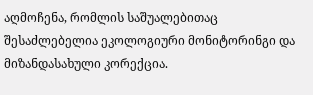აღმოჩენა, რომლის საშუალებითაც შესაძლებელია ეკოლოგიური მონიტორინგი და მიზანდასახული კორექცია.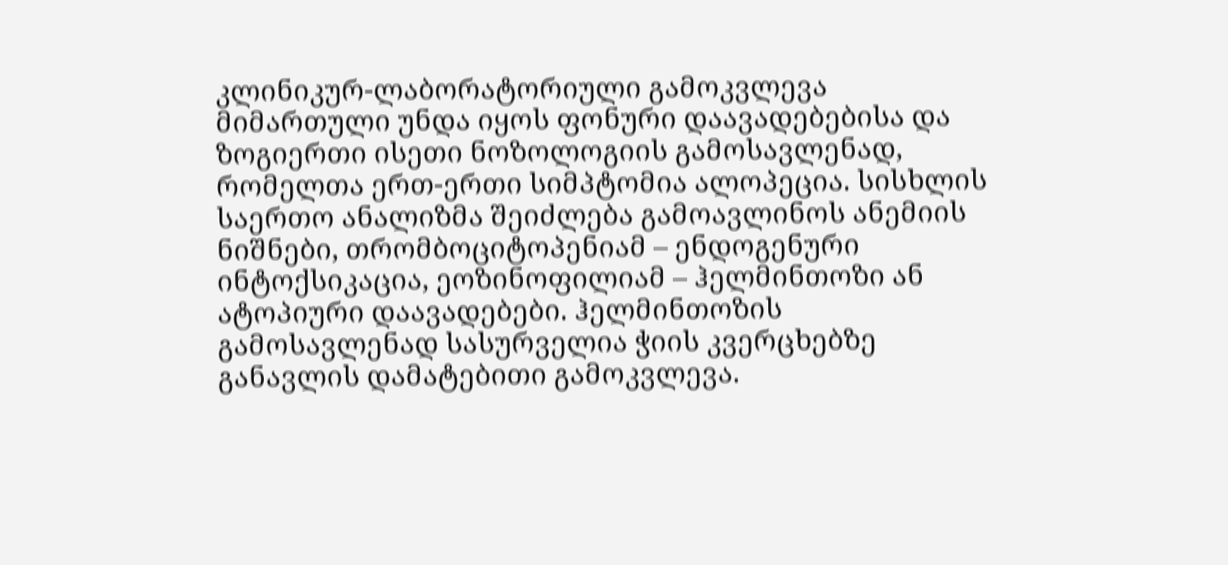კლინიკურ-ლაბორატორიული გამოკვლევა მიმართული უნდა იყოს ფონური დაავადებებისა და ზოგიერთი ისეთი ნოზოლოგიის გამოსავლენად, რომელთა ერთ-ერთი სიმპტომია ალოპეცია. სისხლის საერთო ანალიზმა შეიძლება გამოავლინოს ანემიის ნიშნები, თრომბოციტოპენიამ – ენდოგენური ინტოქსიკაცია, ეოზინოფილიამ – ჰელმინთოზი ან ატოპიური დაავადებები. ჰელმინთოზის გამოსავლენად სასურველია ჭიის კვერცხებზე განავლის დამატებითი გამოკვლევა.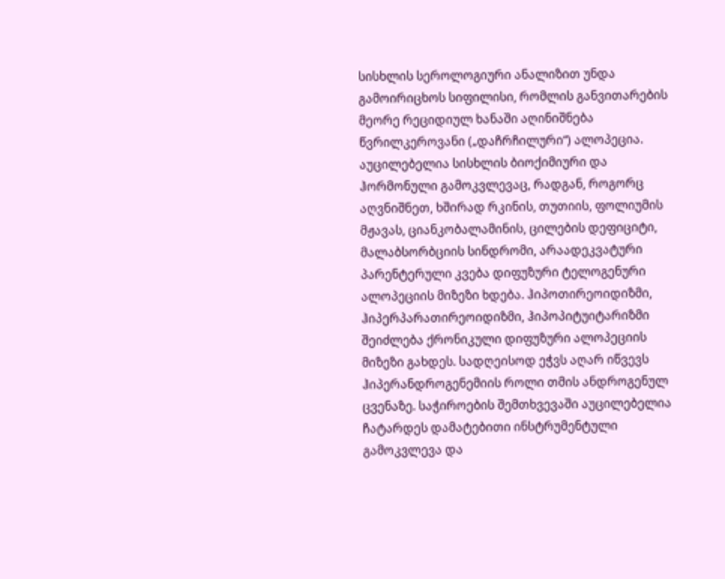სისხლის სეროლოგიური ანალიზით უნდა გამოირიცხოს სიფილისი, რომლის განვითარების მეორე რეციდიულ ხანაში აღინიშნება წვრილკეროვანი („დაჩრჩილური“) ალოპეცია. აუცილებელია სისხლის ბიოქიმიური და ჰორმონული გამოკვლევაც, რადგან, როგორც აღვნიშნეთ, ხშირად რკინის, თუთიის, ფოლიუმის მჟავას, ციანკობალამინის, ცილების დეფიციტი, მალაბსორბციის სინდრომი, არაადეკვატური პარენტერული კვება დიფუზური ტელოგენური ალოპეციის მიზეზი ხდება. ჰიპოთირეოიდიზმი, ჰიპერპარათირეოიდიზმი, ჰიპოპიტუიტარიზმი შეიძლება ქრონიკული დიფუზური ალოპეციის მიზეზი გახდეს. სადღეისოდ ეჭვს აღარ იწვევს ჰიპერანდროგენემიის როლი თმის ანდროგენულ ცვენაზე. საჭიროების შემთხვევაში აუცილებელია ჩატარდეს დამატებითი ინსტრუმენტული გამოკვლევა და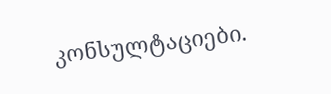კონსულტაციები.